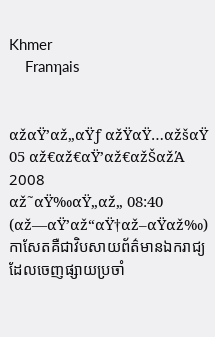Khmer
    Franηais


αžαŸ’αž„αŸƒ αžŸαŸ…αžšαŸ 05 αž€αž€αŸ’αž€αžŠαžΆ 2008
αž˜αŸ‰αŸ„αž„ 08:40 (αž—αŸ’αž“αŸ†αž–αŸαž‰)
កាសែតគឺជាវិបសាយព័ត៌មានឯករាជ្យ ដែលចេញផ្សាយប្រចាំ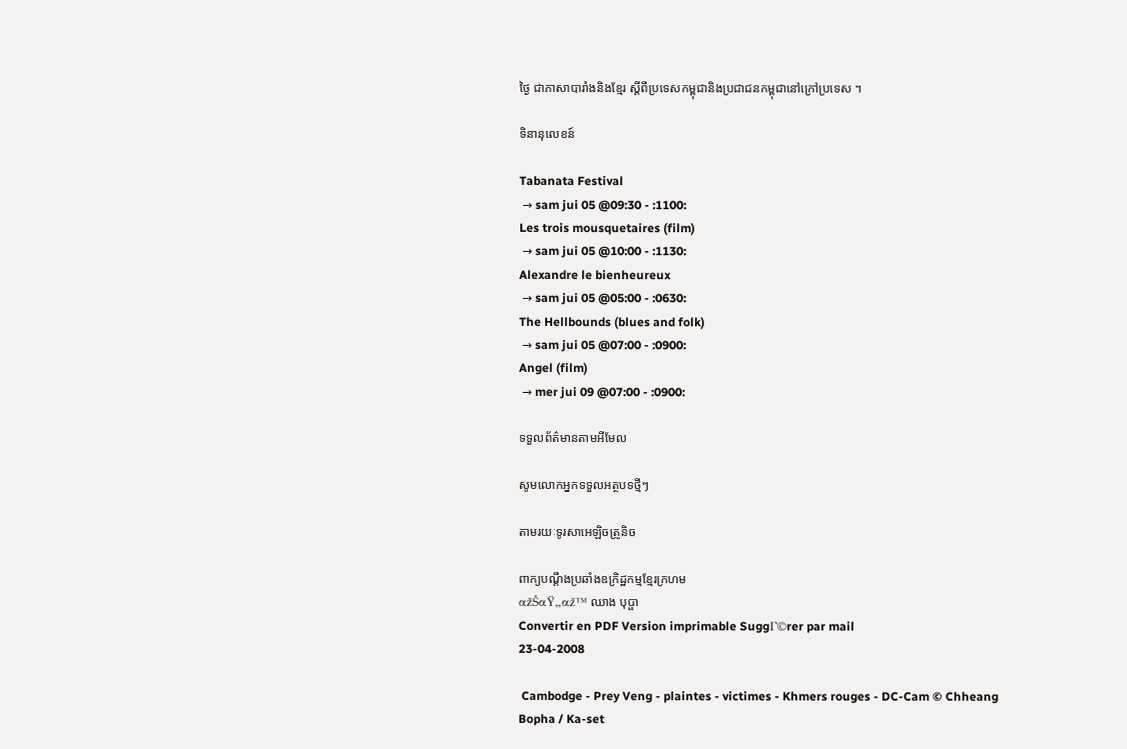ថ្ងៃ ជាភាសាបារាំងនិងខ្មែរ ស្តីពីប្រទេសកម្ពុជានិងប្រជាជនកម្ពុជានៅក្រៅប្រទេស ។

ទិនានុលេខន៍

Tabanata Festival
 → sam jui 05 @09:30 - :1100:
Les trois mousquetaires (film)
 → sam jui 05 @10:00 - :1130:
Alexandre le bienheureux
 → sam jui 05 @05:00 - :0630:
The Hellbounds (blues and folk)
 → sam jui 05 @07:00 - :0900:
Angel (film)
 → mer jui 09 @07:00 - :0900:

ទទួលព័ត៌មានតាមអីមែល

សូមលោកអ្នកទទួលអត្ថបទថ្មីៗ

តាមរយៈទូរសាអេឡិចត្រូនិច

ពាក្យបណ្តឹងប្រឆាំងឧក្រិដ្ឋកម្មខ្មែរក្រហម
αžŠαŸ„αž™ ឈាង បុប្ផា
Convertir en PDF Version imprimable SuggΓ©rer par mail
23-04-2008

 Cambodge - Prey Veng - plaintes - victimes - Khmers rouges - DC-Cam © Chheang Bopha / Ka-set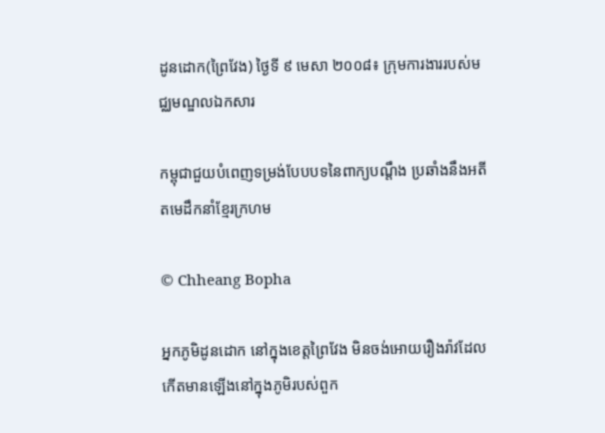ដូនដោក(ព្រៃវែង) ថ្ងៃទី ៩ មេសា ២០០៨៖ ក្រុមការងាររបស់មជ្ឈមណ្ឌលឯកសារ

កម្ពុជាជួយបំពេញទម្រង់បែបបទនៃពាក្យបណ្តឹង ប្រឆាំងនឹងអតីតមេដឹកនាំខ្មែរក្រហម

© Chheang Bopha

អ្នកភូមិដូនដោក នៅក្នុងខេត្តព្រៃវែង មិនចង់អោយរឿងរ៉ាវដែលកើតមានឡើងនៅក្នុងភូមិរបស់ពួក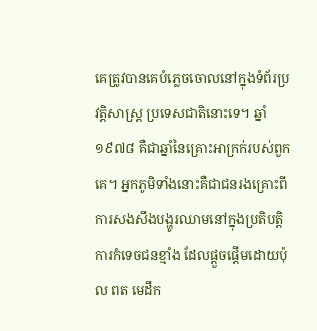គេត្រូវបានគេបំភ្លេចចោលនៅក្នុងទំព័រប្រវត្តិសាស្រ្ត ប្រទេសជាតិនោះទេ។ ឆ្នាំ១៩៧៨ គឺជាឆ្នាំនៃគ្រោះអាក្រក់របស់ពួកគេ។ អ្នកភូមិទាំងនោះគឺជាជនរងគ្រោះពីការសងសឹងបង្ហូរឈាមនៅក្នុងប្រតិបត្តិការកំទេចជនខ្មាំង ដែលផ្តួចផ្តើមដោយប៉ុល ពត មេដឹក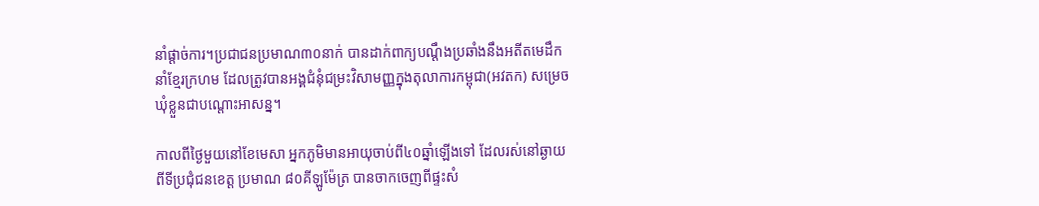នាំផ្តាច់ការ។ប្រជាជនប្រមាណ៣០នាក់ បានដាក់ពាក្យបណ្តឹងប្រឆាំងនឹងអតីតមេដឹកនាំខ្មែរក្រហម ដែលត្រូវបានអង្គជំនុំជម្រះវិសាមញ្ញក្នុងតុលាការកម្ពុជា(អវតក) សម្រេចឃុំខ្លួនជាបណ្តោះអាសន្ន។

កាលពីថ្ងៃមួយនៅខែមេសា អ្នកភូមិមានអាយុចាប់ពី៤០ឆ្នាំឡើងទៅ ដែលរស់នៅឆ្ងាយពីទីប្រជុំជនខេត្ត ប្រមាណ ៨០គីឡូម៉ែត្រ បានចាកចេញពីផ្ទះសំ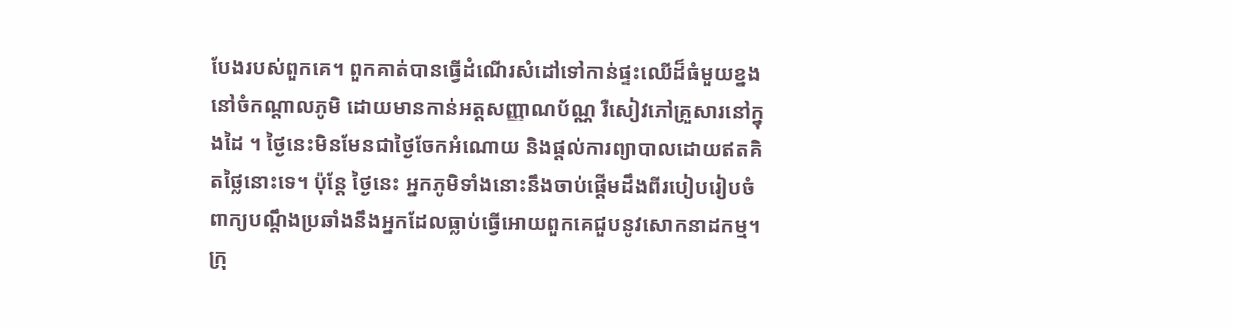បែងរបស់ពួកគេ។ ពួកគាត់បានធ្វើដំណើរសំដៅទៅកាន់ផ្ទះឈើដ៏ធំមួយខ្នង នៅចំកណ្តាលភូមិ ដោយមានកាន់អត្តសញ្ញាណប័ណ្ណ រឺសៀវភៅគ្រួសារនៅក្នុងដៃ ។ ថ្ងៃនេះមិនមែនជាថ្ងៃចែកអំណោយ និងផ្តល់ការព្យាបាលដោយឥតគិតថ្លៃនោះទេ។ ប៉ុន្តែ ថ្ងៃនេះ អ្នកភូមិទាំងនោះនឹងចាប់ផ្តើមដឹងពីរបៀបរៀបចំពាក្យបណ្តឹងប្រឆាំងនឹងអ្នកដែលធ្លាប់ធ្វើអោយពួកគេជួបនូវសោកនាដកម្ម។ ក្រុ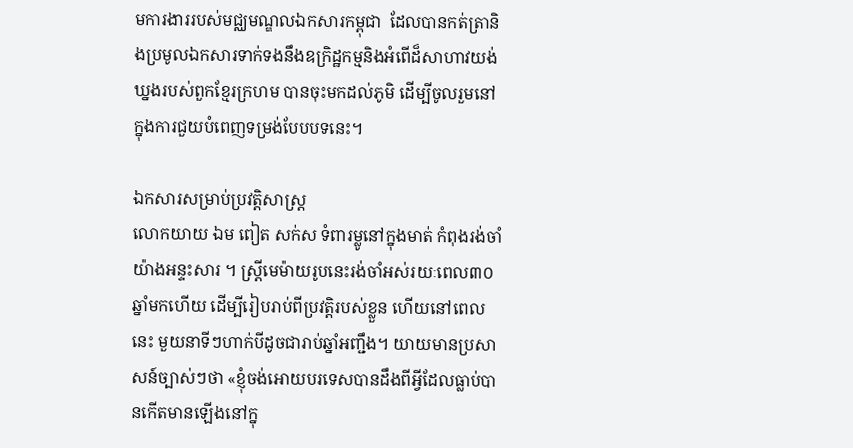មការងាររបស់មជ្ឈមណ្ឌលឯកសារកម្ពុជា  ដែលបានកត់ត្រានិងប្រមូលឯកសារទាក់ទងនឹងឧក្រិដ្ឋកម្មនិងអំពើដ៏សាហាវយង់ឃ្នងរបស់ពួកខ្មែរក្រហម បានចុះមកដល់ភូមិ ដើម្បីចូលរួមនៅក្នុងការជួយបំពេញទម្រង់បែបបទនេះ។

ឯកសារសម្រាប់ប្រវត្តិសាស្រ្ត
លោកយាយ ឯម ពៀត សក់ស ទំពារម្លូនៅក្នុងមាត់ កំពុងរង់ចាំយ៉ាងអន្ទះសារ ។ ស្រ្តីមេម៉ាយរូបនេះរង់ចាំអស់រយៈពេល៣០ឆ្នាំមកហើយ ដើម្បីរៀបរាប់ពីប្រវត្តិរបស់ខ្លួន ហើយនៅពេលនេះ មួយនាទីៗហាក់បីដូចជារាប់ឆ្នាំអញ្ជឹង។ យាយមានប្រសាសន៍ច្បាស់ៗថា «ខ្ញុំចង់អោយបរទេសបានដឹងពីអ្វីដែលធ្លាប់បានកើតមានឡើងនៅក្នុ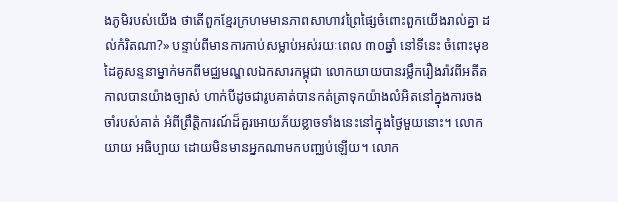ងភូមិរបស់យើង ថាតើពួកខ្មែរក្រហមមានភាពសាហាវព្រៃផ្សៃចំពោះពួកយើងរាល់គ្នា ដល់កំរិតណា?» បន្ទាប់ពីមានការកាប់សម្លាប់អស់រយៈពេល ៣០ឆ្នាំ នៅទីនេះ ចំពោះមុខដៃគូសន្ទនាម្នាក់មកពីមជ្ឈមណ្ឌលឯកសារកម្ពុជា លោកយាយបានរម្លឹករឿងរ៉ាវពីអតីតកាលបានយ៉ាងច្បាស់ ហាក់បីដូចជារូបគាត់បានកត់ត្រាទុកយ៉ាងលំអិតនៅក្នុងការចងចាំរបស់គាត់ អំពីព្រឹត្តិការណ៍ដ៏គួរអោយភ័យខ្លាចទាំងនេះនៅក្នុងថ្ងៃមួយនោះ។ លោកយាយ អធិប្បាយ ដោយមិនមានអ្នកណាមកបញ្ឈប់ឡើយ។ លោក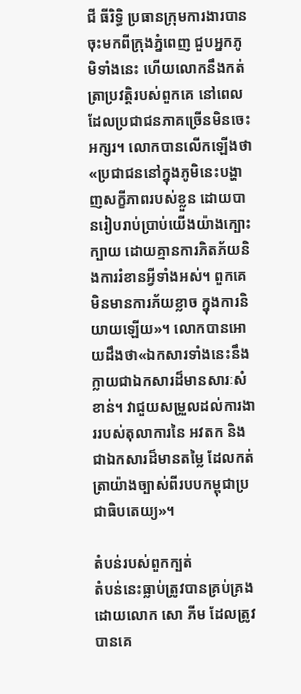ជី ធីរិទ្ធិ ប្រធានក្រុមការងារបានចុះមកពីក្រុងភ្នំពេញ ជួបអ្នកភូមិទាំងនេះ ហើយលោកនឹងកត់ត្រាប្រវត្តិរបស់ពួកគេ នៅពេលដែលប្រជាជនភាគច្រើនមិនចេះអក្សរ។ លោកបានលើកឡើងថា «ប្រជាជននៅក្នុងភូមិនេះបង្ហាញសក្ខីភាពរបស់ខ្លួន ដោយបានរៀបរាប់ប្រាប់យើងយ៉ាងក្បោះក្បាយ ដោយគ្មានការភិតភ័យនិងការរំខានអ្វីទាំងអស់។ ពួកគេមិនមានការភ័យខ្លាច ក្នុងការនិយាយឡើយ»។ លោកបានអោយដឹងថា«ឯកសារទាំងនេះនឹងក្លាយជាឯកសារដ៏មានសារៈសំខាន់។ វាជួយសម្រួលដល់ការងាររបស់តុលាការនៃ អវតក និងជាឯកសារដ៏មានតម្លៃ ដែលកត់ត្រាយ៉ាងច្បាស់ពីរបបកម្ពុជាប្រជាធិបតេយ្យ»។

តំបន់របស់ពួកក្បត់
តំបន់នេះធ្លាប់ត្រូវបានគ្រប់គ្រងដោយលោក សោ ភីម ដែលត្រូវបានគេ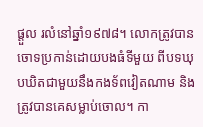ផ្តួល រលំនៅឆ្នាំ១៩៧៨។ លោកត្រូវបានចោទប្រកាន់ដោយបងធំទីមួយ ពីបទឃុបឃិតជាមួយនឹងកងទ័ពវៀតណាម និងត្រូវបានគេសម្លាប់ចោល។ កា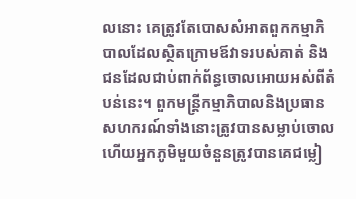លនោះ គេត្រូវតែបោសសំអាតពួកកម្មាភិបាលដែលស្ថិតក្រោមឪវាទរបស់គាត់ និងជនដែលជាប់ពាក់ព័ន្ធចោលអោយអស់ពីតំបន់នេះ។ ពួកមន្ត្រីកម្មាភិបាលនិងប្រធានសហករណ៍ទាំងនោះត្រូវបានសម្លាប់ចោល ហើយអ្នកភូមិមួយចំនួនត្រូវបានគេជម្លៀ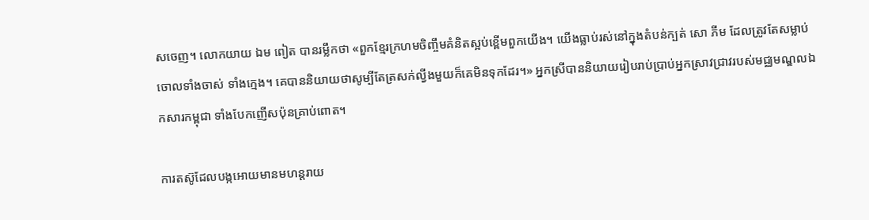សចេញ។ លោកយាយ ឯម ពៀត បានរម្លឹកថា «ពួកខ្មែរក្រហមចិញ្ចឹមគំនិតស្អប់ខ្ពើមពួកយើង។ យើងធ្លាប់រស់នៅក្នុងតំបន់ក្បត់ សោ ភីម ដែលត្រូវតែសម្លាប់ចោលទាំងចាស់ ទាំងក្មេង។ គេបាននិយាយថាសូម្បីតែត្រសក់ល្វីងមួយក៏គេមិនទុកដែរ។» អ្នកស្រីបាននិយាយរៀបរាប់ប្រាប់អ្នកស្រាវជ្រាវរបស់មជ្ឈមណ្ឌលឯកសារកម្ពុជា ទាំងបែកញើសប៉ុនគ្រាប់ពោត។

ការតស៊ូដែលបង្កអោយមានមហន្តរាយ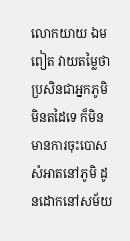លោកយាយ ឯម ពៀត វាយតម្លៃថា ប្រសិនជាអ្នកភូមិមិនតដៃទេ ក៏មិនមានការចុះបោសសំអាតនៅភូមិ ដូនដោកនៅសម័យ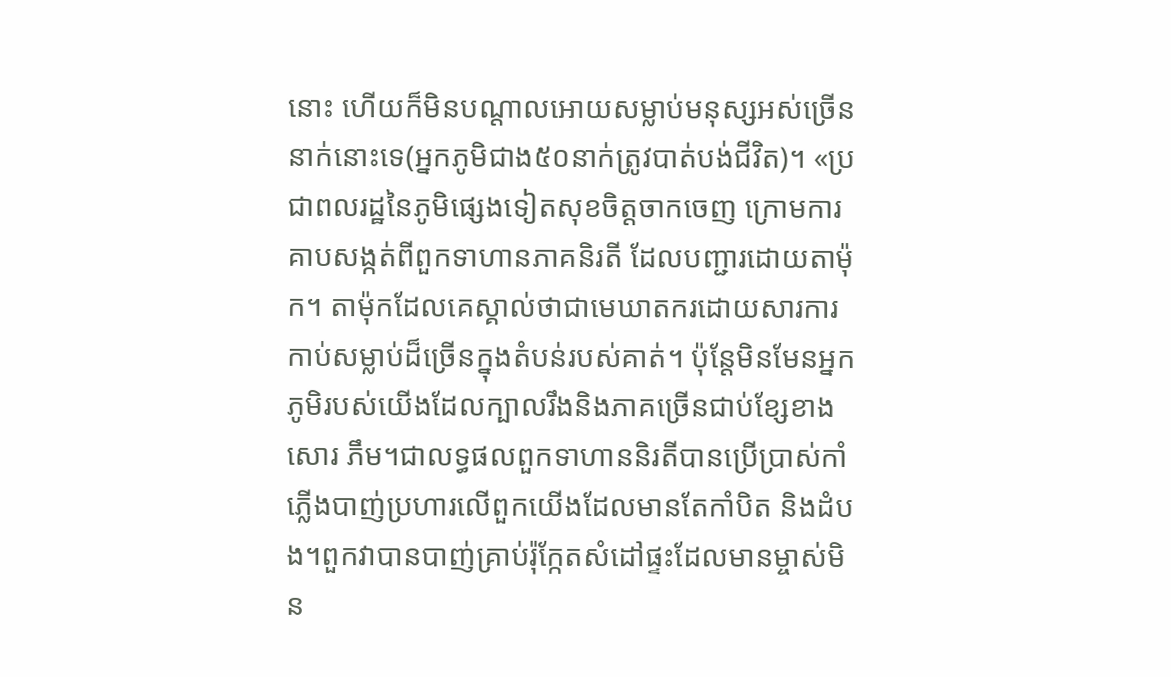នោះ ហើយក៏មិនបណ្តាលអោយសម្លាប់មនុស្សអស់ច្រើននាក់នោះទេ(អ្នកភូមិជាង៥០នាក់ត្រូវបាត់បង់ជីវិត)។ «ប្រជាពលរដ្ឋនៃភូមិផ្សេងទៀតសុខចិត្តចាកចេញ ក្រោមការគាបសង្កត់ពីពួកទាហានភាគនិរតី ដែលបញ្ជារដោយតាម៉ុក។ តាម៉ុកដែលគេស្គាល់ថាជាមេឃាតករដោយសារការកាប់សម្លាប់ដ៏ច្រើនក្នុងតំបន់របស់គាត់។ ប៉ុន្តែមិនមែនអ្នកភូមិរបស់យើងដែលក្បាលរឹងនិងភាគច្រើនជាប់ខ្សែខាងសោរ ភឹម។ជាលទ្ធផលពួកទាហាននិរតីបានប្រើប្រាស់កាំភ្លើងបាញ់ប្រហារលើពួកយើងដែលមានតែកាំបិត និងដំបង។ពួកវាបានបាញ់គ្រាប់រ៉ុកែ្កតសំដៅផ្ទះដែលមានម្ចាស់មិន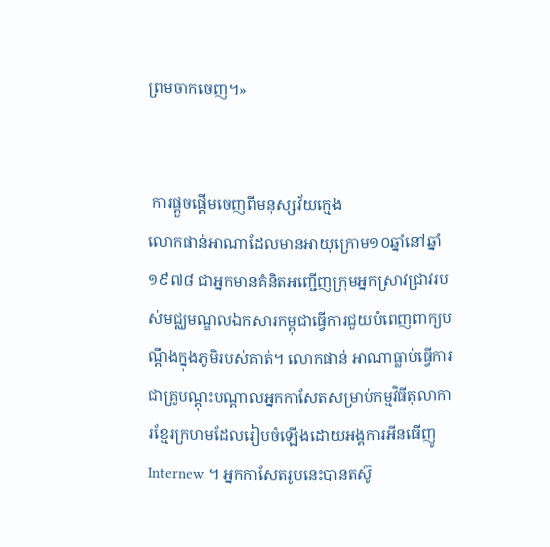ព្រមចាកចេញ។»


 ការផ្តួចផ្តើមចេញពីមនុស្សវ័យក្មេង
លោកផាន់អាណាដែលមានអាយុក្រោម១០ឆ្នាំនៅឆ្នាំ១៩៧៨ ជាអ្នកមានគំនិតអញ្ជើញក្រុមអ្នកស្រាវជ្រាវរបស់មជ្ឈមណ្ឌលឯកសារកម្ពុជាធ្វើការជួយបំពេញពាក្យបណ្តឹងក្នុងភូមិរបស់គាត់។ លោកផាន់ អាណាធ្លាប់ធ្វើការជាគ្រូបណ្តុះបណ្តាលអ្នកកាសែតសម្រាប់កម្មវិធីតុលាការខ្មែរក្រហមដែលរៀបចំឡើងដោយអង្គការអីនធើញូ Internew ។ អ្នកកាសែតរូបនេះបានតស៊ូ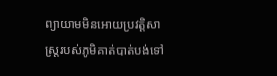ព្យាយាមមិនអោយប្រវត្តិសាស្រ្តរបស់ភូមិគាត់បាត់បង់ទៅ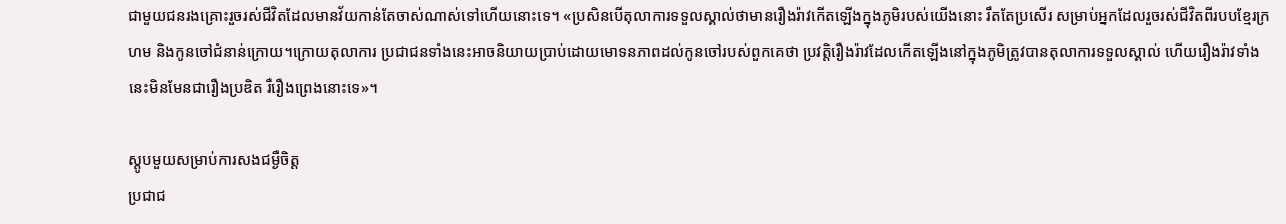ជាមួយជនរងគ្រោះរួចរស់ជីវិតដែលមានវ័យកាន់តែចាស់ណាស់ទៅហើយនោះទេ។ «ប្រសិនបើតុលាការទទួលស្គាល់ថាមានរឿងរ៉ាវកើតឡើងក្នុងភូមិរបស់យើងនោះ រឹតតែប្រសើរ សម្រាប់អ្នកដែលរួចរស់ជីវិតពីរបបខ្មែរក្រហម និងកូនចៅជំនាន់ក្រោយ។ក្រោយតុលាការ ប្រជាជនទាំងនេះអាចនិយាយប្រាប់ដោយមោទនភាពដល់កូនចៅរបស់ពួកគេថា ប្រវត្តិរឿងរ៉ាវដែលកើតឡើងនៅក្នុងភូមិត្រូវបានតុលាការទទួលស្គាល់ ហើយរឿងរ៉ាវទាំងនេះមិនមែនជារឿងប្រឌិត រឺរឿងព្រេងនោះទេ»។

ស្តូបមួយសម្រាប់ការសងជម្ងឺចិត្ត
ប្រជាជ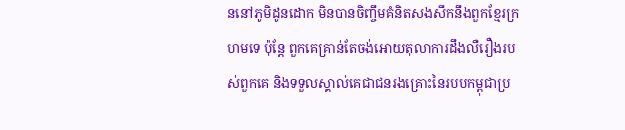ននៅភូមិដូនដោក មិនបានចិញ្ចឹមគំនិតសងសឹកនឹងពួកខ្មែរក្រហមទេ ប៉ុន្តែ ពួកគេគ្រាន់តែចង់អោយតុលាការដឹងលឺរឿងរបស់ពួកគេ និងទទួលស្គាល់គេជាជនរងគ្រោះនៃរបបកម្ពុជាប្រ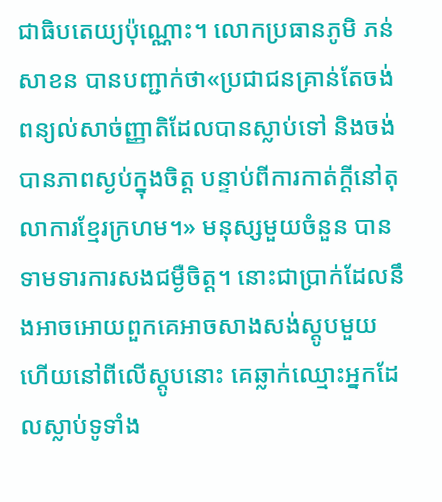ជាធិបតេយ្យប៉ុណ្ណោះ។ លោកប្រធានភូមិ ភន់ សាខន បានបញ្ជាក់ថា«ប្រជាជនគ្រាន់តែចង់ពន្យល់សាច់ញ្ញាតិដែលបានស្លាប់ទៅ និងចង់បានភាពស្ងប់ក្នុងចិត្ត បន្ទាប់ពីការកាត់ក្តីនៅតុលាការខ្មែរក្រហម។» មនុស្សមួយចំនួន បានទាមទារការសងជម្ងឺចិត្ត។ នោះជាប្រាក់ដែលនឹងអាចអោយពួកគេអាចសាងសង់ស្តូបមួយ ហើយនៅពីលើស្តូបនោះ គេឆ្លាក់ឈ្មោះអ្នកដែលស្លាប់ទូទាំង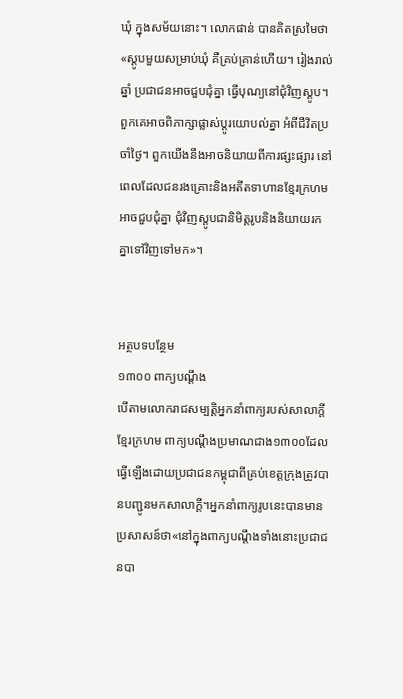ឃុំ ក្នុងសម័យនោះ។ លោកផាន់ បានគិតស្រមៃថា «ស្តូបមួយសម្រាប់ឃុំ គឺគ្រប់គ្រាន់ហើយ។ រៀងរាល់ឆ្នាំ ប្រជាជនអាចជួបជុំគ្នា ធ្វើបុណ្យនៅជុំវិញស្តូប។ ពួកគេអាចពិភាក្សាផ្លាស់ប្តូរយោបល់គ្នា អំពីជីវិតប្រចាំថ្ងៃ។ ពួកយើងនឹងអាចនិយាយពីការផ្សះផ្សារ នៅពេលដែលជនរងគ្រោះនិងអតីតទាហានខ្មែរក្រហមអាចជួបជុំគ្នា ជុំវិញស្តូបជានិមិត្តរូបនិងនិយាយរកគ្នាទៅវិញទៅមក»។


អត្ថបទបន្ថែម
១៣០០ ពាក្យបណ្តឹង
បើតាមលោករាជសម្បត្តិអ្នកនាំពាក្យរបស់សាលាក្តីខែ្មរក្រហម ពាក្យបណ្តឹងប្រមាណជាង១៣០០ដែលធ្វើឡើងដោយប្រជាជនកម្ពុជាពីគ្រប់ខេត្តក្រុងត្រូវបានបញ្ជូនមកសាលាក្តី។អ្នកនាំពាក្យរូបនេះបានមានប្រសាសន៍ថា«នៅក្នុងពាក្យបណ្តឹងទាំងនោះប្រជាជនបា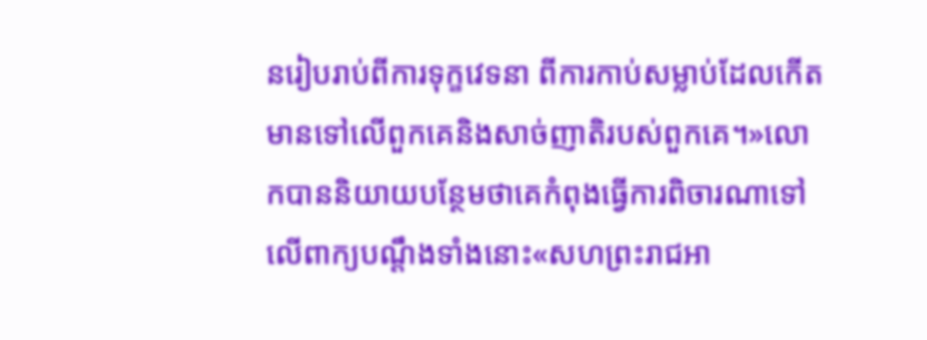នរៀបរាប់ពីការទុក្ខវេទនា ពីការកាប់សម្លាប់ដែលកើតមានទៅលើពួកគេនិងសាច់ញាតិរបស់ពួកគេ។»លោកបាននិយាយបន្ថែមថាគេកំពុងធ្វើការពិចារណាទៅលើពាក្យបណ្តឹងទាំងនោះ«សហព្រះរាជអា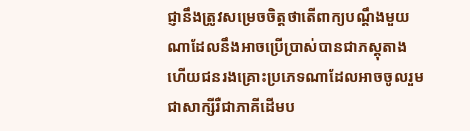ជ្ញានឹងត្រូវសម្រេចចិត្តថាតើពាក្យបណ្តឹងមួយណាដែលនឹងអាចប្រើប្រាស់បានជាភស្តុតាង ហើយជនរងគ្រោះប្រភេទណាដែលអាចចូលរួមជាសាក្សីរឺជាភាគីដើមប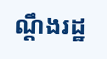ណ្តឹងរដ្ឋ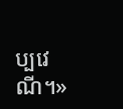ប្បវេណី។»